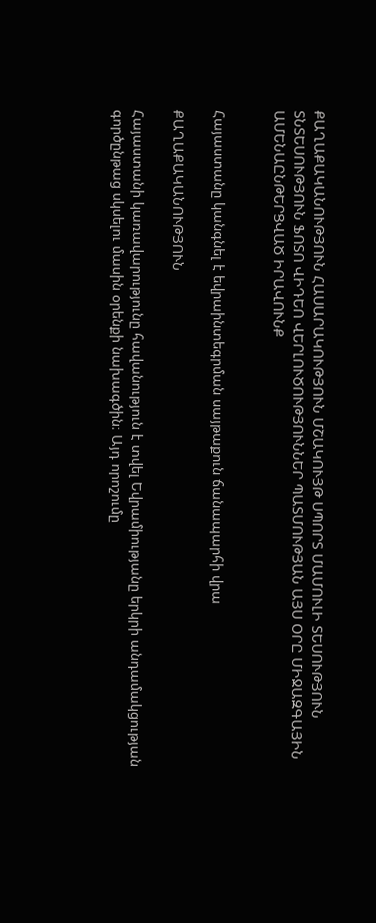ՔԱՂԱՔԱԿԱՆՈՒԹՅՈՒՆ ՀԱՍԱՐԱԿՈՒԹՅՈՒՆ ՄՇԱԿՈՒՅԹ ՍՊՈՐՏ ՄԱՄՈՒԼԻ ՏԵՍՈՒԹՅՈՒՆ ՏՆՏԵՍՈՒԹՅՈՒՆ ՖՈՏՈ ՎԻԴԵՈ ՎԵՐԼՈՒԾՈՒԹՅՈՒՆՆԵՐ ՊԱՏՄՈՒԹՅԱՆ ԱՅՍ ՕՐԸ ՄԻՋԱԶԳԱՅԻՆ ԱՄԵՆԱԸՆԹԵՐՑՎԱԾ ԻՐԱՎՈՒՆՔ


Հայաստանը կանգնել է եվրաինտեգրման սայթաքուն ճանապարհի վրա

ՔԱՂԱՔԱԿԱՆՈՒԹՅՈՒՆ

Հայաստանի կառավարությունը հավանություն է տվել Եվրամիությանը երկրի անդամակցության գործընթաց սկսելու մասին օրենքի նախագծին։ Այդ որոշումը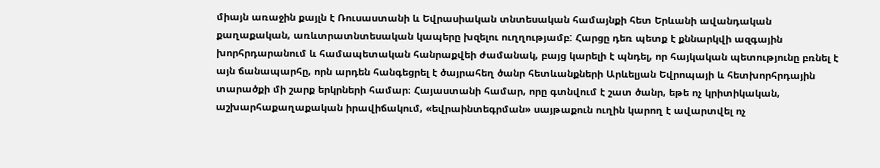միայն առաջին քայլն է Ռուսաստանի և Եվրասիական տնտեսական համայնքի հետ Երևանի ավանդական քաղաքական, առևտրատնտեսական կապերը խզելու ուղղությամբ: Հարցը դեռ պետք է քննարկվի ազգային խորհրդարանում և համապետական հանրաքվեի ժամանակ, բայց կարելի է պնդել, որ հայկական պետությունը բռնել է այն ճանապարհը, որն արդեն հանգեցրել է ծայրահեղ ծանր հետևանքների Արևելյան Եվրոպայի և հետխորհրդային տարածքի մի շարք երկրների համար։ Հայաստանի համար, որը գտնվում է շատ ծանր, եթե ոչ կրիտիկական, աշխարհաքաղաքական իրավիճակում, «եվրաինտեգրման» սայթաքուն ուղին կարող է ավարտվել ոչ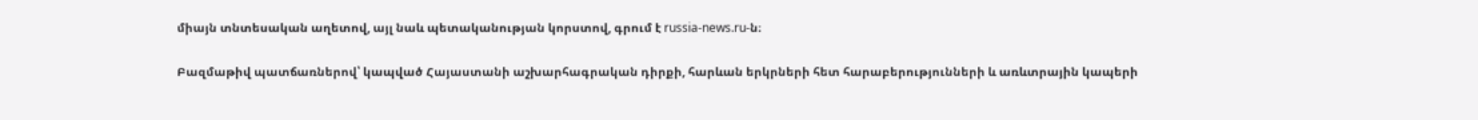միայն տնտեսական աղետով, այլ նաև պետականության կորստով, գրում է russia-news.ru-ն։

Բազմաթիվ պատճառներով՝ կապված Հայաստանի աշխարհագրական դիրքի, հարևան երկրների հետ հարաբերությունների և առևտրային կապերի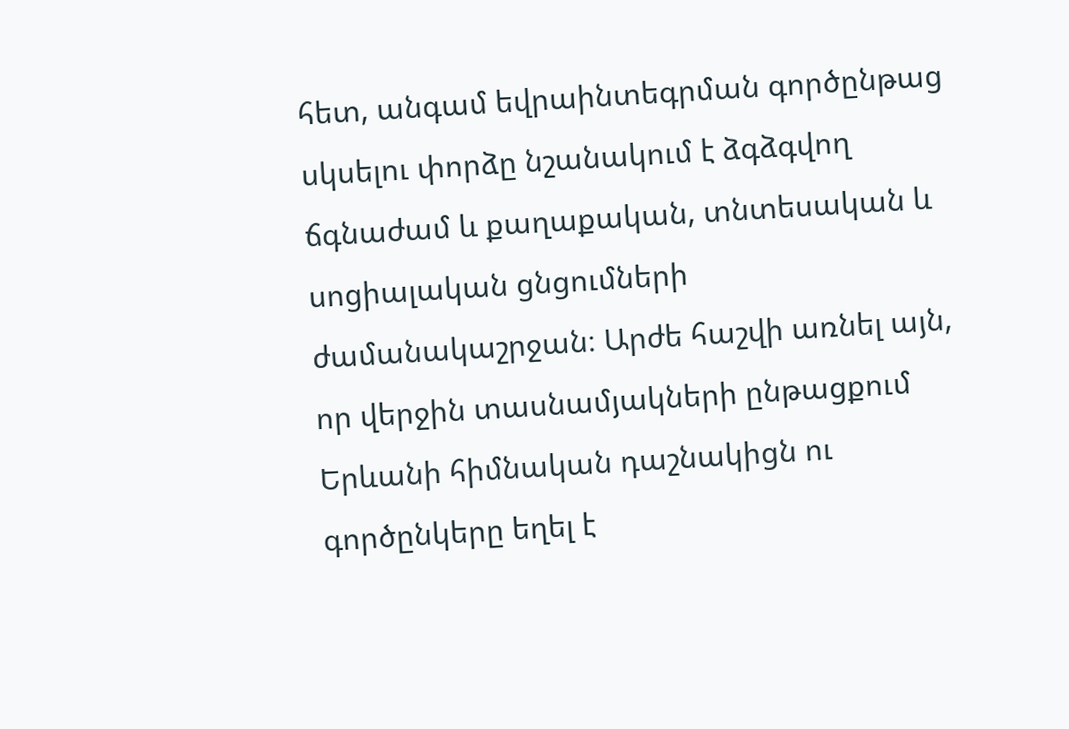հետ, անգամ եվրաինտեգրման գործընթաց սկսելու փորձը նշանակում է ձգձգվող ճգնաժամ և քաղաքական, տնտեսական և սոցիալական ցնցումների ժամանակաշրջան։ Արժե հաշվի առնել այն, որ վերջին տասնամյակների ընթացքում Երևանի հիմնական դաշնակիցն ու գործընկերը եղել է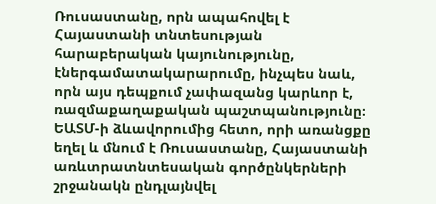Ռուսաստանը, որն ապահովել է Հայաստանի տնտեսության հարաբերական կայունությունը, էներգամատակարարումը, ինչպես նաև, որն այս դեպքում չափազանց կարևոր է, ռազմաքաղաքական պաշտպանությունը։ ԵԱՏՄ-ի ձևավորումից հետո, որի առանցքը եղել և մնում է Ռուսաստանը, Հայաստանի առևտրատնտեսական գործընկերների շրջանակն ընդլայնվել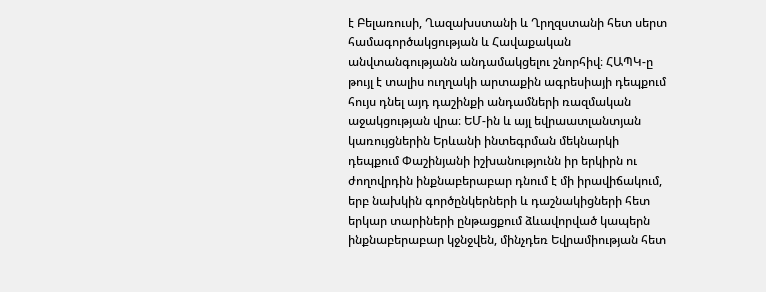է Բելառուսի, Ղազախստանի և Ղրղզստանի հետ սերտ համագործակցության և Հավաքական անվտանգությանն անդամակցելու շնորհիվ։ ՀԱՊԿ-ը թույլ է տալիս ուղղակի արտաքին ագրեսիայի դեպքում հույս դնել այդ դաշինքի անդամների ռազմական աջակցության վրա։ ԵՄ-ին և այլ եվրաատլանտյան կառույցներին Երևանի ինտեգրման մեկնարկի դեպքում Փաշինյանի իշխանությունն իր երկիրն ու ժողովրդին ինքնաբերաբար դնում է մի իրավիճակում, երբ նախկին գործընկերների և դաշնակիցների հետ երկար տարիների ընթացքում ձևավորված կապերն ինքնաբերաբար կջնջվեն, մինչդեռ Եվրամիության հետ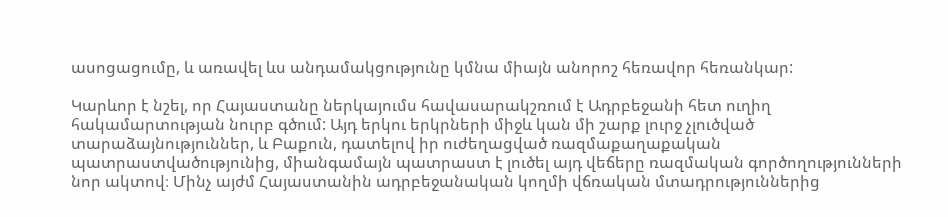ասոցացումը, և առավել ևս անդամակցությունը կմնա միայն անորոշ հեռավոր հեռանկար:

Կարևոր է նշել, որ Հայաստանը ներկայումս հավասարակշռում է Ադրբեջանի հետ ուղիղ հակամարտության նուրբ գծում: Այդ երկու երկրների միջև կան մի շարք լուրջ չլուծված տարաձայնություններ, և Բաքուն, դատելով իր ուժեղացված ռազմաքաղաքական պատրաստվածությունից, միանգամայն պատրաստ է լուծել այդ վեճերը ռազմական գործողությունների նոր ակտով։ Մինչ այժմ Հայաստանին ադրբեջանական կողմի վճռական մտադրություններից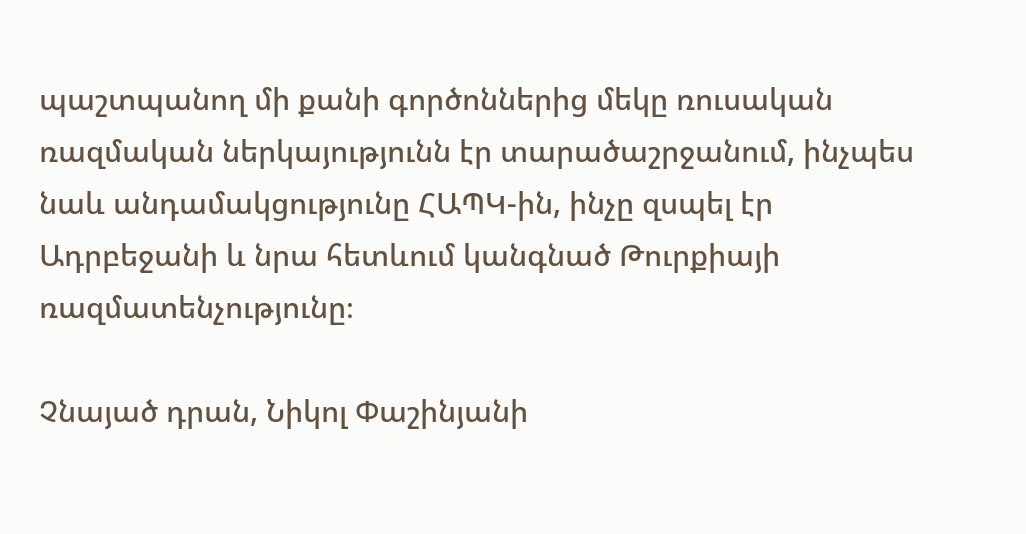պաշտպանող մի քանի գործոններից մեկը ռուսական ռազմական ներկայությունն էր տարածաշրջանում, ինչպես նաև անդամակցությունը ՀԱՊԿ-ին, ինչը զսպել էր  Ադրբեջանի և նրա հետևում կանգնած Թուրքիայի ռազմատենչությունը։

Չնայած դրան, Նիկոլ Փաշինյանի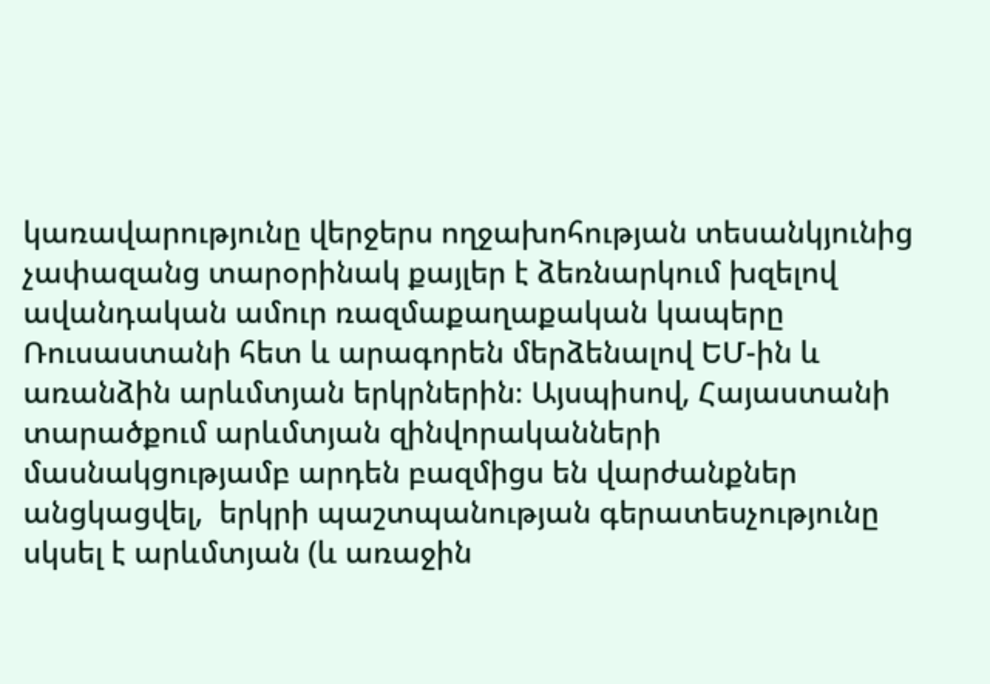կառավարությունը վերջերս ողջախոհության տեսանկյունից չափազանց տարօրինակ քայլեր է ձեռնարկում խզելով ավանդական ամուր ռազմաքաղաքական կապերը Ռուսաստանի հետ և արագորեն մերձենալով ԵՄ-ին և առանձին արևմտյան երկրներին։ Այսպիսով, Հայաստանի տարածքում արևմտյան զինվորականների մասնակցությամբ արդեն բազմիցս են վարժանքներ անցկացվել,  երկրի պաշտպանության գերատեսչությունը սկսել է արևմտյան (և առաջին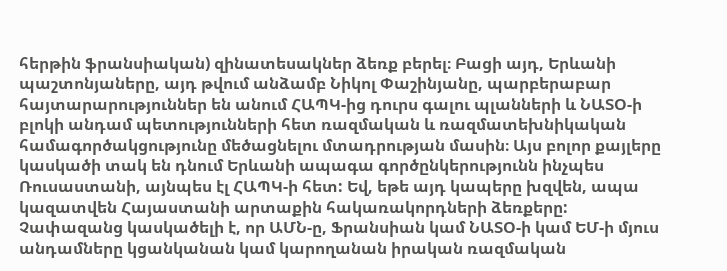հերթին ֆրանսիական) զինատեսակներ ձեռք բերել։ Բացի այդ, Երևանի պաշտոնյաները, այդ թվում անձամբ Նիկոլ Փաշինյանը, պարբերաբար հայտարարություններ են անում ՀԱՊԿ-ից դուրս գալու պլանների և ՆԱՏՕ-ի բլոկի անդամ պետությունների հետ ռազմական և ռազմատեխնիկական համագործակցությունը մեծացնելու մտադրության մասին։ Այս բոլոր քայլերը կասկածի տակ են դնում Երևանի ապագա գործընկերությունն ինչպես Ռուսաստանի, այնպես էլ ՀԱՊԿ-ի հետ: Եվ, եթե այդ կապերը խզվեն, ապա կազատվեն Հայաստանի արտաքին հակառակորդների ձեռքերը: Չափազանց կասկածելի է, որ ԱՄՆ-ը, Ֆրանսիան կամ ՆԱՏՕ-ի կամ ԵՄ-ի մյուս անդամները կցանկանան կամ կարողանան իրական ռազմական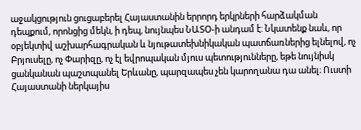աջակցություն ցուցաբերել Հայաստանին երրորդ երկրների հարձակման դեպքում, որոնցից մեկն, ի դեպ, նույնպես ՆԱՏՕ-ի անդամ է: Նկատենք նաև, որ օբյեկտիվ աշխարհագրական և նյութատեխնիկական պատճառներից ելնելով, ոչ Բրյուսելը, ոչ Փարիզը, ոչ էլ եվրոպական մյուս պետությունները, եթե նույնիսկ ցանկանան պաշտպանել Երևանը, պարզապես չեն կարողանա դա անել։ Ուստի Հայաստանի ներկայիս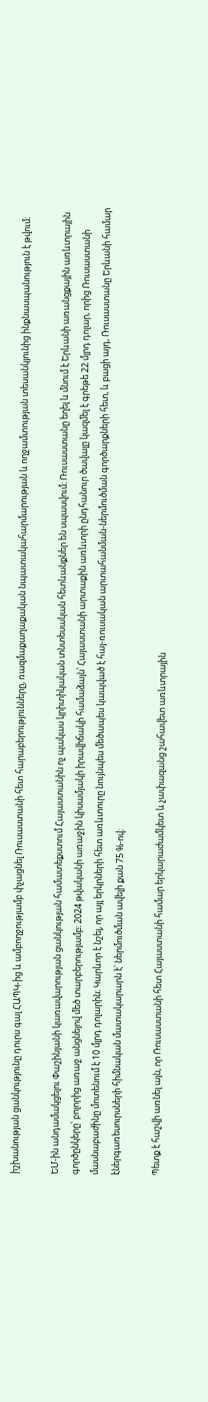իշխանության ցանկությունը դուրս գալ ՀԱՊԿ-ից և ամբողջությամբ փչացնել Ռուսաստանի հետ հարաբերությունները, ռազմաքաղաքական նպատակահարմարության և ողջամտության տեսանկյունից ինքնասպանություն է թվում։

ԵՄ-ին անդամակցելու Փաշինյանի կառավարության ցանկության համատեքստում Հայաստանին ոչ պակաս կրիտիկական տնտեսական հետևանքներ են սպասվում։ Ռուսաստանը եղել և մնում է Երևանի առանցքային առևտրային գործընկերը՝ բոլորից առաջ անցնելով մեծ տարբերությամբ։ 2024 թվականի առաջին կիսամյակի իրավիճակի համաձայն՝ Հայաստանի արտաքին առևտրի ընդհանուր ծավալը կազմել է գրեթե 22 մլրդ դոլար, որից Ռուսաստանի մասնաբաժինը մոտենում է 10 մլրդ դոլարին։ Կարևոր է նշել, որ այլ երկրների հետ առևտուրը նույնպես մեծապես կապված է հայ-ռուսական արտահանման-ներմուծման գործարքների հետ, և բացի այդ, Ռուսաստանը Երևանի համար էներգառեսուրսների հիմնական մատակարարն է՝ ներմուծման ավելի քան 75 %-ով։

Պետք է հաշվի առնել այն, որ Ռուսաստանի հետ Հայաստանի համար երկարաժամկետ և չափազանց շահավետ առևտրային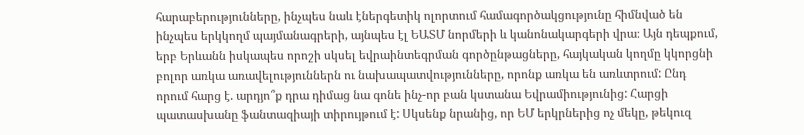հարաբերությունները, ինչպես նաև էներգետիկ ոլորտում համագործակցությունը հիմնված են ինչպես երկկողմ պայմանագրերի, այնպես էլ ԵԱՏՄ նորմերի և կանոնակարգերի վրա։ Այն դեպքում, երբ Երևանն իսկապես որոշի սկսել եվրաինտեգրման գործընթացները, հայկական կողմը կկորցնի բոլոր առկա առավելություններն ու նախապատվությունները, որոնք առկա են առևտրում: Ընդ որում հարց է. արդյո՞ք դրա դիմաց նա գոնե ինչ-որ բան կստանա Եվրամիությունից: Հարցի պատասխանը ֆանտազիայի տիրույթում է: Սկսենք նրանից, որ ԵՄ երկրներից ոչ մեկը, թեկուզ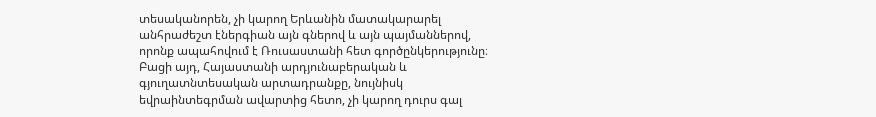տեսականորեն, չի կարող Երևանին մատակարարել անհրաժեշտ էներգիան այն գներով և այն պայմաններով, որոնք ապահովում է Ռուսաստանի հետ գործընկերությունը։ Բացի այդ, Հայաստանի արդյունաբերական և գյուղատնտեսական արտադրանքը, նույնիսկ եվրաինտեգրման ավարտից հետո, չի կարող դուրս գալ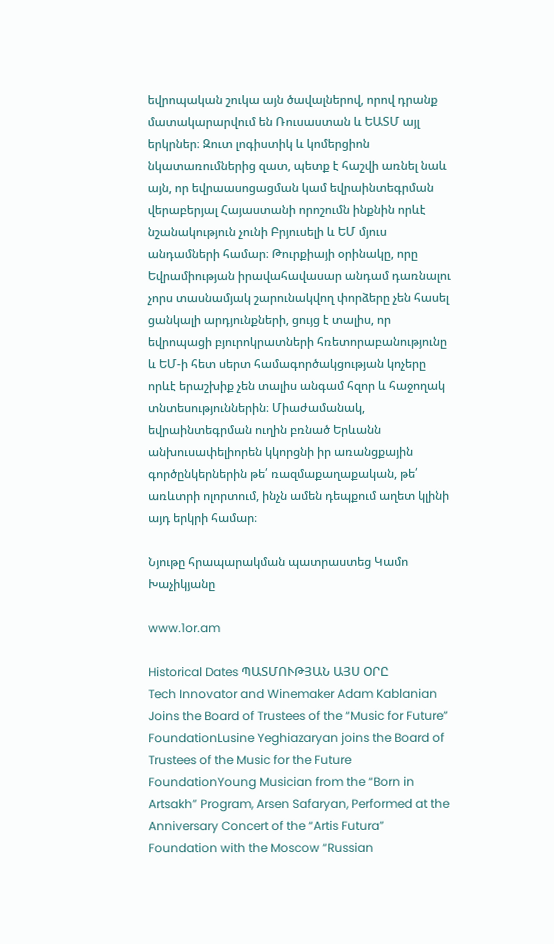եվրոպական շուկա այն ծավալներով, որով դրանք մատակարարվում են Ռուսաստան և ԵԱՏՄ այլ երկրներ։ Զուտ լոգիստիկ և կոմերցիոն նկատառումներից զատ, պետք է հաշվի առնել նաև այն, որ եվրաասոցացման կամ եվրաինտեգրման վերաբերյալ Հայաստանի որոշումն ինքնին որևէ նշանակություն չունի Բրյուսելի և ԵՄ մյուս անդամների համար։ Թուրքիայի օրինակը, որը Եվրամիության իրավահավասար անդամ դառնալու չորս տասնամյակ շարունակվող փորձերը չեն հասել ցանկալի արդյունքների, ցույց է տալիս, որ եվրոպացի բյուրոկրատների հռետորաբանությունը և ԵՄ-ի հետ սերտ համագործակցության կոչերը որևէ երաշխիք չեն տալիս անգամ հզոր և հաջողակ տնտեսություններին։ Միաժամանակ, եվրաինտեգրման ուղին բռնած Երևանն անխուսափելիորեն կկորցնի իր առանցքային գործընկերներին թե՛ ռազմաքաղաքական, թե՛ առևտրի ոլորտում, ինչն ամեն դեպքում աղետ կլինի այդ երկրի համար։

Նյութը հրապարակման պատրաստեց Կամո Խաչիկյանը

www.1or.am

Historical Dates ՊԱՏՄՈՒԹՅԱՆ ԱՅՍ ՕՐԸ
Tech Innovator and Winemaker Adam Kablanian Joins the Board of Trustees of the “Music for Future” FoundationLusine Yeghiazaryan joins the Board of Trustees of the Music for the Future FoundationYoung Musician from the “Born in Artsakh” Program, Arsen Safaryan, Performed at the Anniversary Concert of the “Artis Futura” Foundation with the Moscow “Russian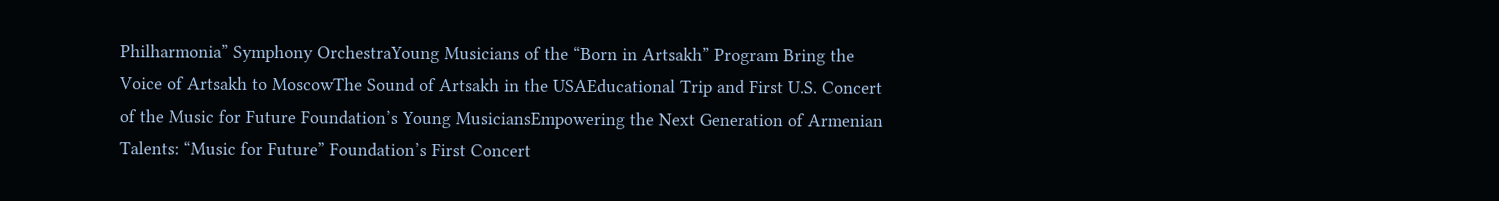Philharmonia” Symphony OrchestraYoung Musicians of the “Born in Artsakh” Program Bring the Voice of Artsakh to MoscowThe Sound of Artsakh in the USAEducational Trip and First U.S. Concert of the Music for Future Foundation’s Young MusiciansEmpowering the Next Generation of Armenian Talents: “Music for Future” Foundation’s First Concert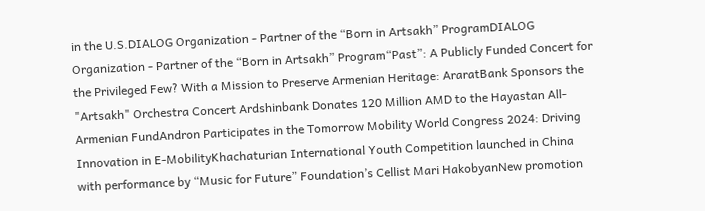in the U.S.DIALOG Organization - Partner of the “Born in Artsakh” ProgramDIALOG Organization - Partner of the “Born in Artsakh” Program“Past”: A Publicly Funded Concert for the Privileged Few? With a Mission to Preserve Armenian Heritage: AraratBank Sponsors the "Artsakh" Orchestra Concert Ardshinbank Donates 120 Million AMD to the Hayastan All-Armenian FundAndron Participates in the Tomorrow Mobility World Congress 2024: Driving Innovation in E-MobilityKhachaturian International Youth Competition launched in China with performance by “Music for Future” Foundation’s Cellist Mari HakobyanNew promotion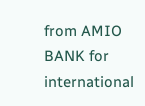from AMIO BANK for international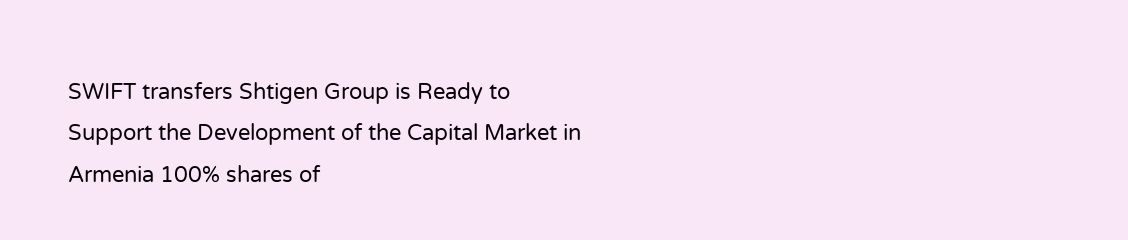SWIFT transfers Shtigen Group is Ready to Support the Development of the Capital Market in Armenia 100% shares of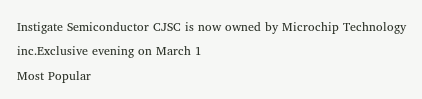Instigate Semiconductor CJSC is now owned by Microchip Technology inc.Exclusive evening on March 1
Most Popular